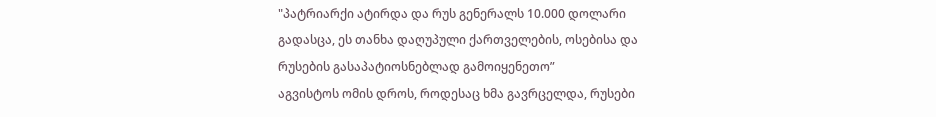"პატრიარქი ატირდა და რუს გენერალს 10.000 დოლარი გადასცა, ეს თანხა დაღუპული ქართველების, ოსებისა და რუსების გასაპატიოსნებლად გამოიყენეთო”
აგვისტოს ომის დროს, როდესაც ხმა გავრცელდა, რუსები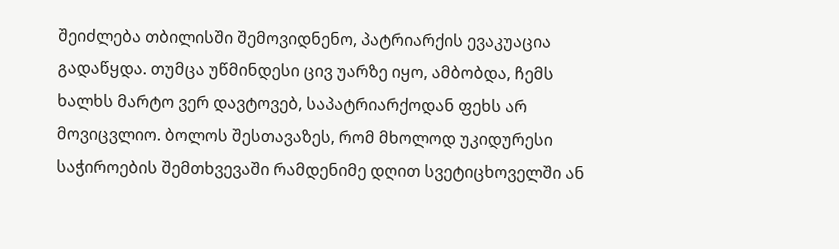შეიძლება თბილისში შემოვიდნენო, პატრიარქის ევაკუაცია გადაწყდა. თუმცა უწმინდესი ცივ უარზე იყო, ამბობდა, ჩემს ხალხს მარტო ვერ დავტოვებ, საპატრიარქოდან ფეხს არ მოვიცვლიო. ბოლოს შესთავაზეს, რომ მხოლოდ უკიდურესი საჭიროების შემთხვევაში რამდენიმე დღით სვეტიცხოველში ან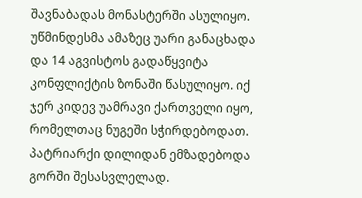შავნაბადას მონასტერში ასულიყო. უწმინდესმა ამაზეც უარი განაცხადა და 14 აგვისტოს გადაწყვიტა კონფლიქტის ზონაში წასულიყო. იქ ჯერ კიდევ უამრავი ქართველი იყო, რომელთაც ნუგეში სჭირდებოდათ. პატრიარქი დილიდან ემზადებოდა გორში შესასვლელად.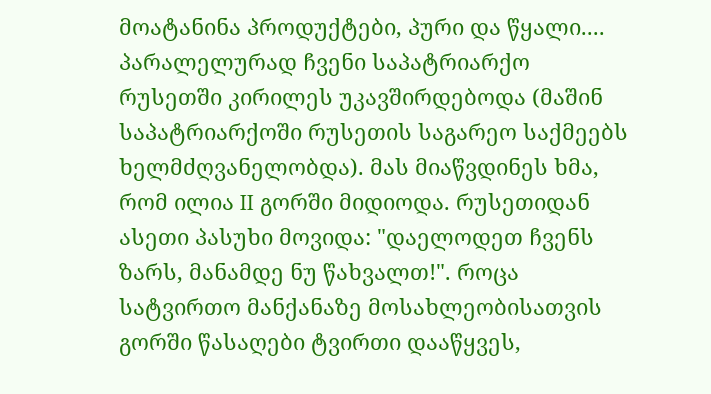მოატანინა პროდუქტები, პური და წყალი.... პარალელურად ჩვენი საპატრიარქო რუსეთში კირილეს უკავშირდებოდა (მაშინ საპატრიარქოში რუსეთის საგარეო საქმეებს ხელმძღვანელობდა). მას მიაწვდინეს ხმა, რომ ილია II გორში მიდიოდა. რუსეთიდან ასეთი პასუხი მოვიდა: "დაელოდეთ ჩვენს ზარს, მანამდე ნუ წახვალთ!". როცა სატვირთო მანქანაზე მოსახლეობისათვის გორში წასაღები ტვირთი დააწყვეს,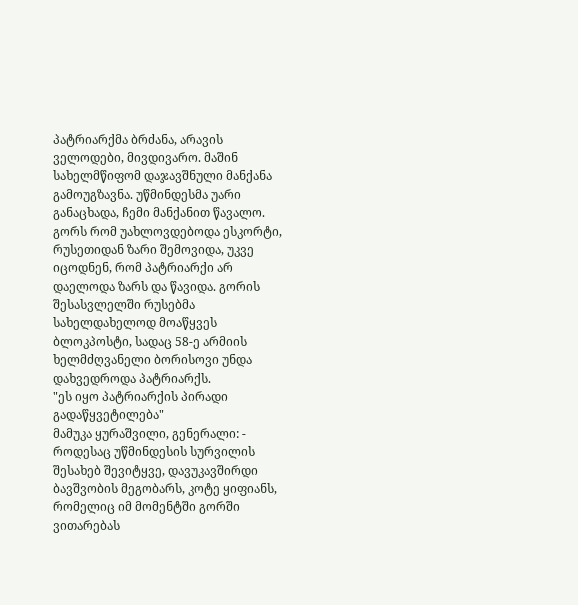პატრიარქმა ბრძანა, არავის ველოდები, მივდივარო. მაშინ სახელმწიფომ დაჯავშნული მანქანა გამოუგზავნა. უწმინდესმა უარი განაცხადა, ჩემი მანქანით წავალო. გორს რომ უახლოვდებოდა ესკორტი, რუსეთიდან ზარი შემოვიდა, უკვე იცოდნენ, რომ პატრიარქი არ დაელოდა ზარს და წავიდა. გორის შესასვლელში რუსებმა სახელდახელოდ მოაწყვეს ბლოკპოსტი, სადაც 58-ე არმიის ხელმძღვანელი ბორისოვი უნდა დახვედროდა პატრიარქს.
"ეს იყო პატრიარქის პირადი გადაწყვეტილება"
მამუკა ყურაშვილი, გენერალი: - როდესაც უწმინდესის სურვილის შესახებ შევიტყვე, დავუკავშირდი ბავშვობის მეგობარს, კოტე ყიფიანს, რომელიც იმ მომენტში გორში ვითარებას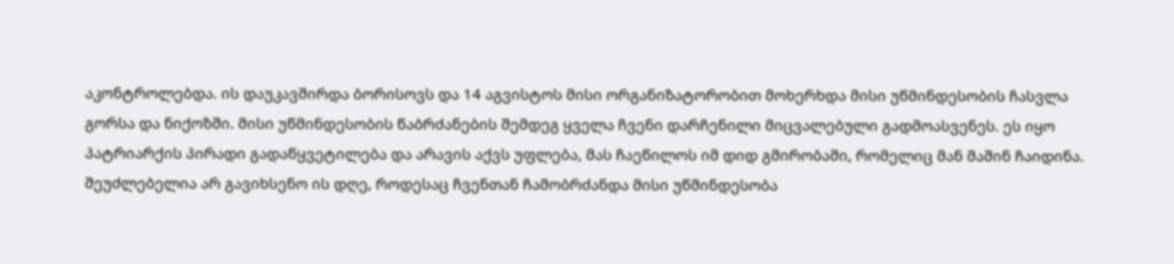აკონტროლებდა. ის დაუკავშირდა ბორისოვს და 14 აგვისტოს მისი ორგანიზატორობით მოხერხდა მისი უწმინდესობის ჩასვლა გორსა და ნიქოზში. მისი უწმინდესობის წაბრძანების შემდეგ ყველა ჩვენი დარჩენილი მიცვალებული გადმოასვენეს. ეს იყო პატრიარქის პირადი გადაწყვეტილება და არავის აქვს უფლება, მას ჩაეწილოს იმ დიდ გმირობაში, რომელიც მან მაშინ ჩაიდინა. შეუძლებელია არ გავიხსენო ის დღე, როდესაც ჩვენთან ჩამობრძანდა მისი უწმინდესობა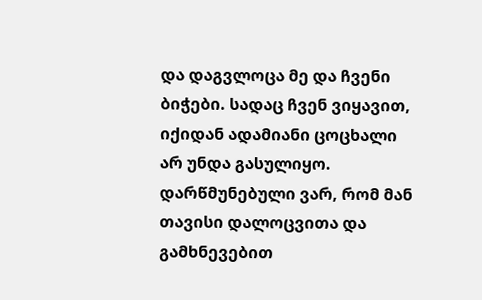და დაგვლოცა მე და ჩვენი ბიჭები. სადაც ჩვენ ვიყავით, იქიდან ადამიანი ცოცხალი არ უნდა გასულიყო. დარწმუნებული ვარ, რომ მან თავისი დალოცვითა და გამხნევებით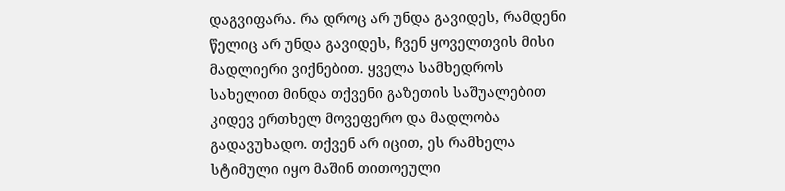დაგვიფარა. რა დროც არ უნდა გავიდეს, რამდენი წელიც არ უნდა გავიდეს, ჩვენ ყოველთვის მისი მადლიერი ვიქნებით. ყველა სამხედროს სახელით მინდა თქვენი გაზეთის საშუალებით კიდევ ერთხელ მოვეფერო და მადლობა გადავუხადო. თქვენ არ იცით, ეს რამხელა სტიმული იყო მაშინ თითოეული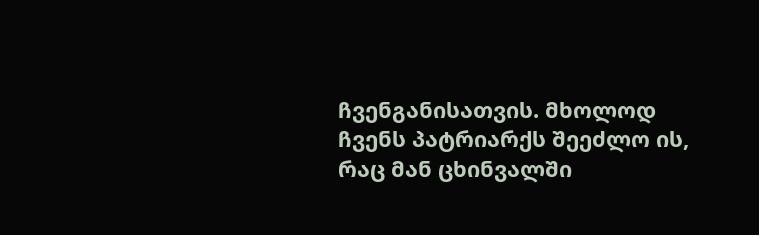ჩვენგანისათვის. მხოლოდ ჩვენს პატრიარქს შეეძლო ის, რაც მან ცხინვალში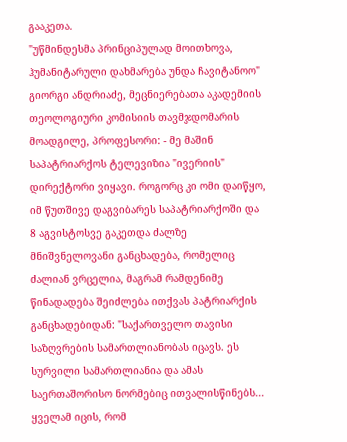გააკეთა.
"უწმინდესმა პრინციპულად მოითხოვა, ჰუმანიტარული დახმარება უნდა ჩავიტანოო"
გიორგი ანდრიაძე, მეცნიერებათა აკადემიის თეოლოგიური კომისიის თავმჯდომარის მოადგილე, პროფესორი: - მე მაშინ საპატრიარქოს ტელევიზია "ივერიის" დირექტორი ვიყავი. როგორც კი ომი დაიწყო, იმ წუთშივე დაგვიბარეს საპატრიარქოში და 8 აგვისტოსვე გაკეთდა ძალზე მნიშვნელოვანი განცხადება, რომელიც ძალიან ვრცელია, მაგრამ რამდენიმე წინადადება შეიძლება ითქვას პატრიარქის განცხადებიდან: "საქართველო თავისი საზღვრების სამართლიანობას იცავს. ეს სურვილი სამართლიანია და ამას საერთაშორისო ნორმებიც ითვალისწინებს... ყველამ იცის, რომ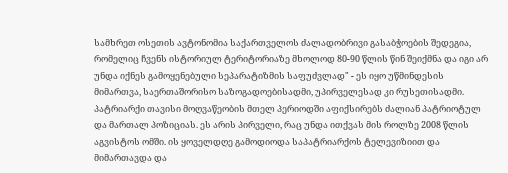სამხრეთ ოსეთის ავტონომია საქართველოს ძალადობრივი გასაბჭოების შედეგია, რომელიც ჩვენს ისტორიულ ტერიტორიაზე მხოლოდ 80-90 წლის წინ შეიქმნა და იგი არ უნდა იქნეს გამოყენებული სეპარატიზმის საფუძვლად" - ეს იყო უწმინდესის მიმართვა, საერთაშორისო საზოგადოებისადმი, უპირველესად კი რუსეთისადმი. პატრიარქი თავისი მოღვაწეობის მთელ პერიოდში აფიქსირებს ძალიან პატრიოტულ და მართალ პოზიციას. ეს არის პირველი, რაც უნდა ითქვას მის როლზე 2008 წლის აგვისტოს ომში. ის ყოველდღე გამოდიოდა საპატრიარქოს ტელევიზიით და მიმართავდა და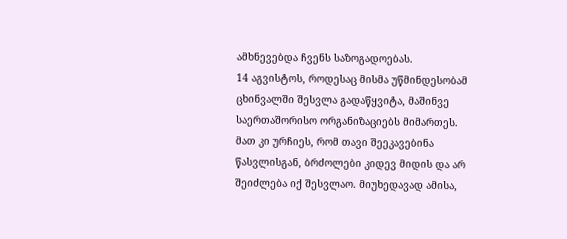ამხნევებდა ჩვენს საზოგადოებას.
14 აგვისტოს, როდესაც მისმა უწმინდესობამ ცხინვალში შესვლა გადაწყვიტა, მაშინვე საერთაშორისო ორგანიზაციებს მიმართეს. მათ კი ურჩიეს, რომ თავი შეეკავებინა წასვლისგან, ბრძოლები კიდევ მიდის და არ შეიძლება იქ შესვლაო. მიუხედავად ამისა,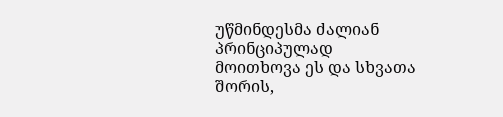უწმინდესმა ძალიან პრინციპულად მოითხოვა ეს და სხვათა შორის,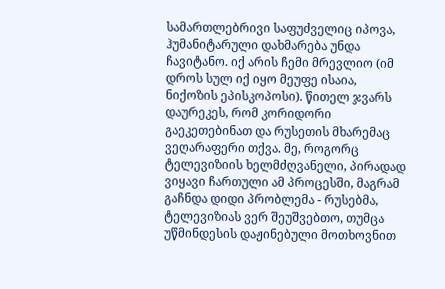სამართლებრივი საფუძველიც იპოვა, ჰუმანიტარული დახმარება უნდა ჩავიტანო. იქ არის ჩემი მრევლიო (იმ დროს სულ იქ იყო მეუფე ისაია, ნიქოზის ეპისკოპოსი). წითელ ჯვარს დაურეკეს, რომ კორიდორი გაეკეთებინათ და რუსეთის მხარემაც ვეღარაფერი თქვა. მე, როგორც ტელევიზიის ხელმძღვანელი, პირადად ვიყავი ჩართული ამ პროცესში, მაგრამ გაჩნდა დიდი პრობლემა - რუსებმა, ტელევიზიას ვერ შეუშვებთო, თუმცა უწმინდესის დაჟინებული მოთხოვნით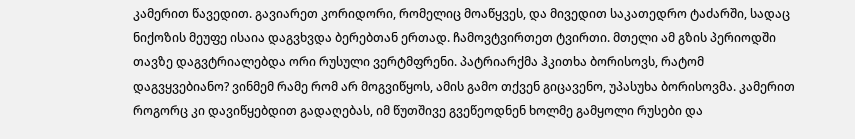კამერით წავედით. გავიარეთ კორიდორი, რომელიც მოაწყვეს, და მივედით საკათედრო ტაძარში, სადაც ნიქოზის მეუფე ისაია დაგვხვდა ბერებთან ერთად. ჩამოვტვირთეთ ტვირთი. მთელი ამ გზის პერიოდში თავზე დაგვტრიალებდა ორი რუსული ვერტმფრენი. პატრიარქმა ჰკითხა ბორისოვს, რატომ დაგვყვებიანო? ვინმემ რამე რომ არ მოგვიწყოს, ამის გამო თქვენ გიცავენო, უპასუხა ბორისოვმა. კამერით როგორც კი დავიწყებდით გადაღებას, იმ წუთშივე გვეწეოდნენ ხოლმე გამყოლი რუსები და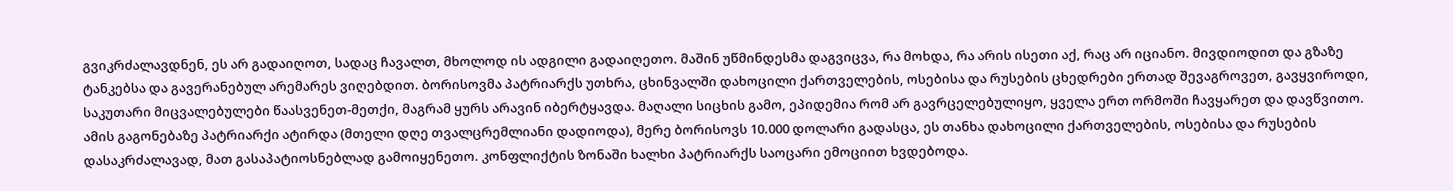გვიკრძალავდნენ, ეს არ გადაიღოთ, სადაც ჩავალთ, მხოლოდ ის ადგილი გადაიღეთო. მაშინ უწმინდესმა დაგვიცვა, რა მოხდა, რა არის ისეთი აქ, რაც არ იციანო. მივდიოდით და გზაზე ტანკებსა და გავერანებულ არემარეს ვიღებდით. ბორისოვმა პატრიარქს უთხრა, ცხინვალში დახოცილი ქართველების, ოსებისა და რუსების ცხედრები ერთად შევაგროვეთ, გავყვიროდი, საკუთარი მიცვალებულები წაასვენეთ-მეთქი, მაგრამ ყურს არავინ იბერტყავდა. მაღალი სიცხის გამო, ეპიდემია რომ არ გავრცელებულიყო, ყველა ერთ ორმოში ჩავყარეთ და დავწვითო. ამის გაგონებაზე პატრიარქი ატირდა (მთელი დღე თვალცრემლიანი დადიოდა), მერე ბორისოვს 10.000 დოლარი გადასცა, ეს თანხა დახოცილი ქართველების, ოსებისა და რუსების დასაკრძალავად, მათ გასაპატიოსნებლად გამოიყენეთო. კონფლიქტის ზონაში ხალხი პატრიარქს საოცარი ემოციით ხვდებოდა.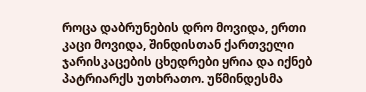როცა დაბრუნების დრო მოვიდა, ერთი კაცი მოვიდა, შინდისთან ქართველი ჯარისკაცების ცხედრები ყრია და იქნებ პატრიარქს უთხრათო. უწმინდესმა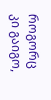როგორც კი გაიგო,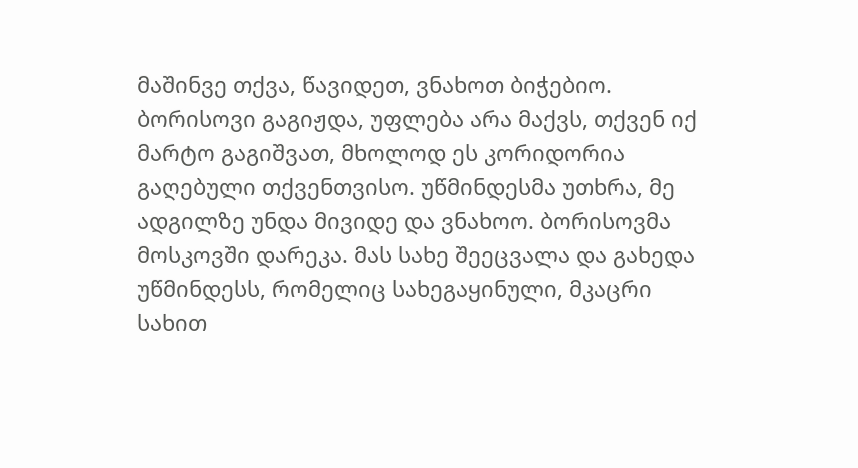მაშინვე თქვა, წავიდეთ, ვნახოთ ბიჭებიო. ბორისოვი გაგიჟდა, უფლება არა მაქვს, თქვენ იქ მარტო გაგიშვათ, მხოლოდ ეს კორიდორია გაღებული თქვენთვისო. უწმინდესმა უთხრა, მე ადგილზე უნდა მივიდე და ვნახოო. ბორისოვმა მოსკოვში დარეკა. მას სახე შეეცვალა და გახედა უწმინდესს, რომელიც სახეგაყინული, მკაცრი სახით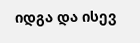იდგა და ისევ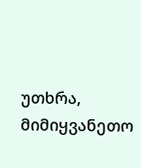უთხრა, მიმიყვანეთო